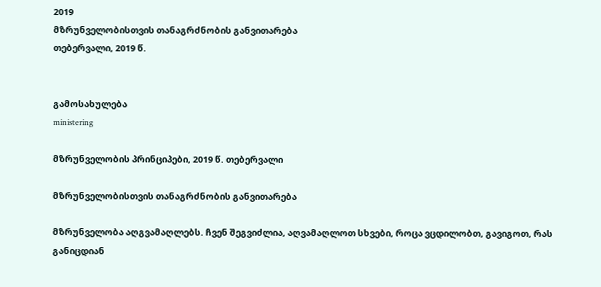2019
მზრუნველობისთვის თანაგრძნობის განვითარება
თებერვალი, 2019 წ.


გამოსახულება
ministering

მზრუნველობის პრინციპები, 2019 წ. თებერვალი

მზრუნველობისთვის თანაგრძნობის განვითარება

მზრუნველობა აღგვამაღლებს. ჩვენ შეგვიძლია, აღვამაღლოთ სხვები, როცა ვცდილობთ, გავიგოთ, რას განიცდიან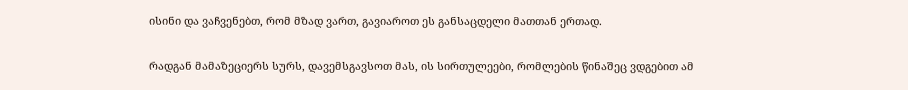ისინი და ვაჩვენებთ, რომ მზად ვართ, გავიაროთ ეს განსაცდელი მათთან ერთად.

რადგან მამაზეციერს სურს, დავემსგავსოთ მას, ის სირთულეები, რომლების წინაშეც ვდგებით ამ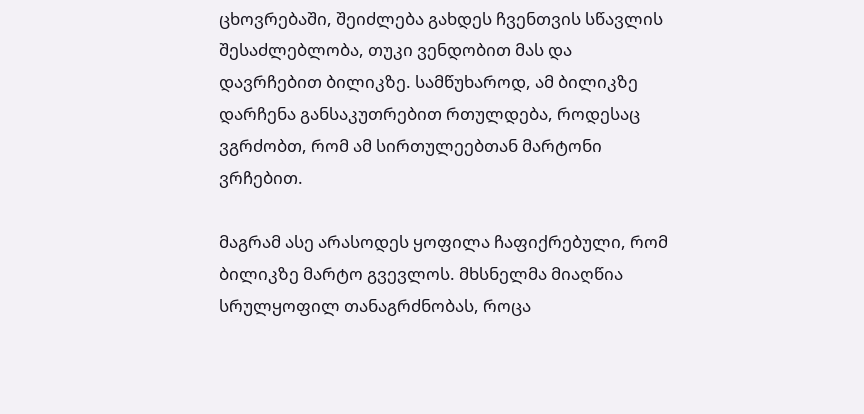ცხოვრებაში, შეიძლება გახდეს ჩვენთვის სწავლის შესაძლებლობა, თუკი ვენდობით მას და დავრჩებით ბილიკზე. სამწუხაროდ, ამ ბილიკზე დარჩენა განსაკუთრებით რთულდება, როდესაც ვგრძობთ, რომ ამ სირთულეებთან მარტონი ვრჩებით.

მაგრამ ასე არასოდეს ყოფილა ჩაფიქრებული, რომ ბილიკზე მარტო გვევლოს. მხსნელმა მიაღწია სრულყოფილ თანაგრძნობას, როცა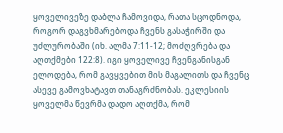ყოველივეზე დაბლა ჩამოვიდა, რათა სცოდნოდა, როგორ დაგვხმარებოდა ჩვენს გასაჭირში და უძლურობაში (იხ. ალმა 7:11-12; მოძღვრება და აღთქმები 122:8). იგი ყოველივე ჩვენგანისგან ელოდება, რომ გავყვებით მის მაგალითს და ჩვენც ასევე გამოვხატავთ თანაგრძნობას. ეკლესიის ყოველმა წევრმა დადო აღთქმა, რომ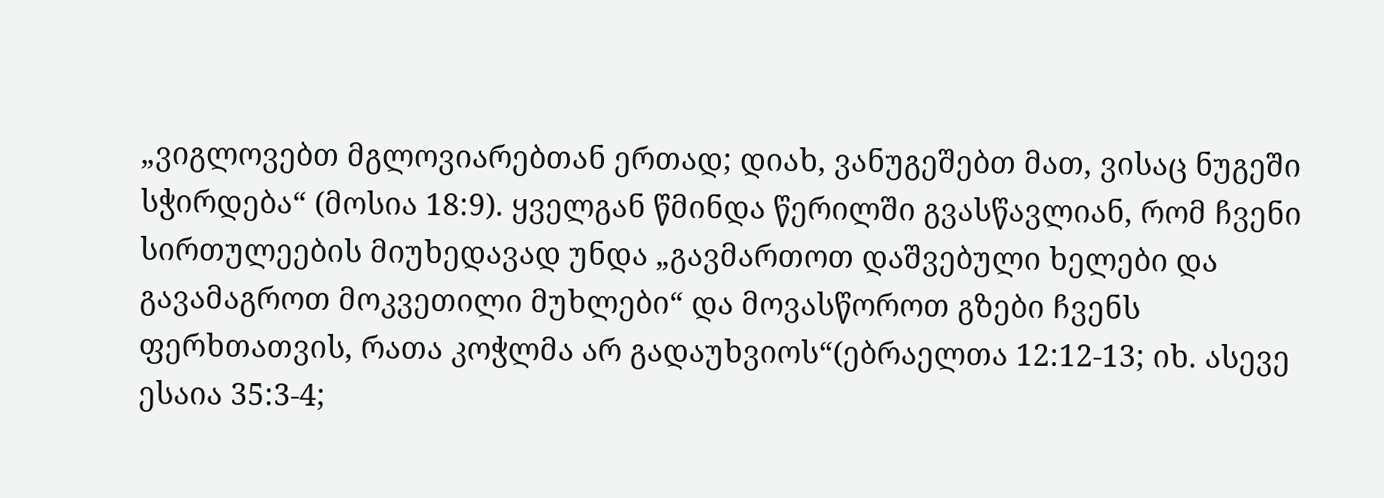„ვიგლოვებთ მგლოვიარებთან ერთად; დიახ, ვანუგეშებთ მათ, ვისაც ნუგეში სჭირდება“ (მოსია 18:9). ყველგან წმინდა წერილში გვასწავლიან, რომ ჩვენი სირთულეების მიუხედავად უნდა „გავმართოთ დაშვებული ხელები და გავამაგროთ მოკვეთილი მუხლები“ და მოვასწოროთ გზები ჩვენს ფერხთათვის, რათა კოჭლმა არ გადაუხვიოს“(ებრაელთა 12:12-13; იხ. ასევე ესაია 35:3-4;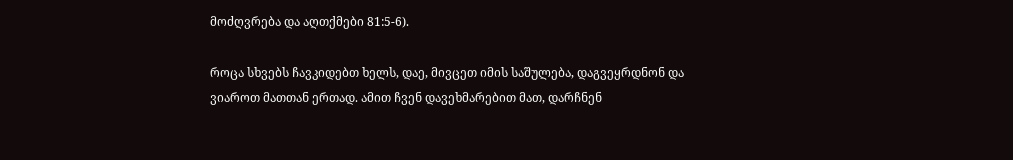მოძღვრება და აღთქმები 81:5-6).

როცა სხვებს ჩავკიდებთ ხელს, დაე, მივცეთ იმის საშულება, დაგვეყრდნონ და ვიაროთ მათთან ერთად. ამით ჩვენ დავეხმარებით მათ, დარჩნენ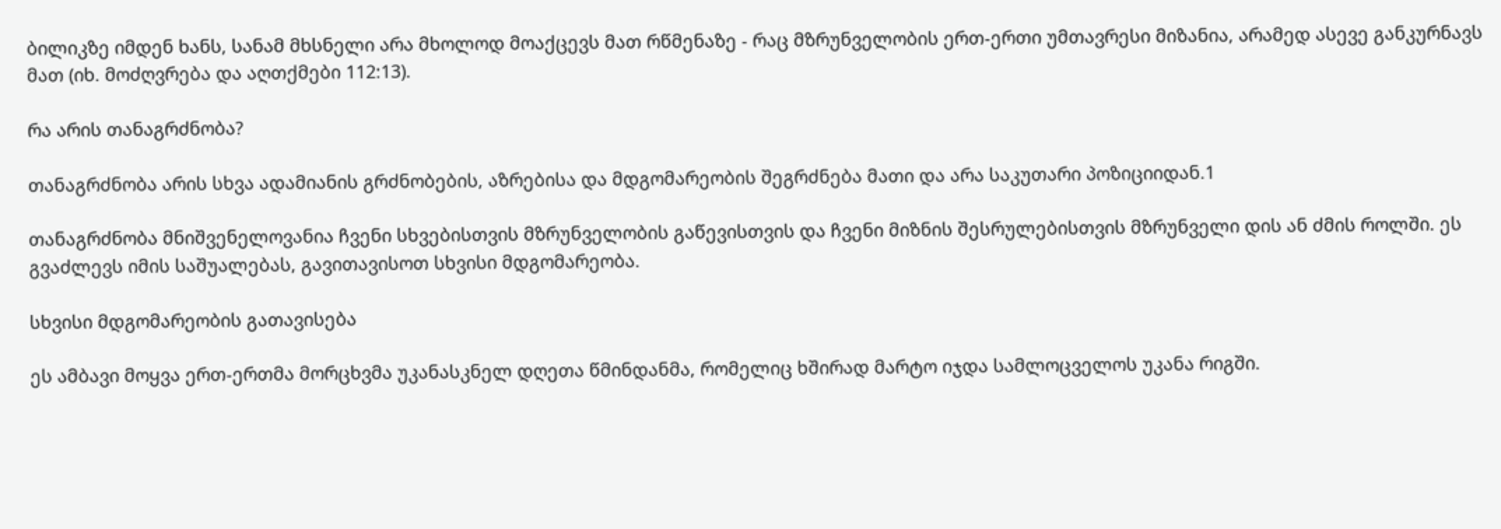ბილიკზე იმდენ ხანს, სანამ მხსნელი არა მხოლოდ მოაქცევს მათ რწმენაზე - რაც მზრუნველობის ერთ-ერთი უმთავრესი მიზანია, არამედ ასევე განკურნავს მათ (იხ. მოძღვრება და აღთქმები 112:13).

რა არის თანაგრძნობა?

თანაგრძნობა არის სხვა ადამიანის გრძნობების, აზრებისა და მდგომარეობის შეგრძნება მათი და არა საკუთარი პოზიციიდან.1

თანაგრძნობა მნიშვენელოვანია ჩვენი სხვებისთვის მზრუნველობის გაწევისთვის და ჩვენი მიზნის შესრულებისთვის მზრუნველი დის ან ძმის როლში. ეს გვაძლევს იმის საშუალებას, გავითავისოთ სხვისი მდგომარეობა.

სხვისი მდგომარეობის გათავისება

ეს ამბავი მოყვა ერთ-ერთმა მორცხვმა უკანასკნელ დღეთა წმინდანმა, რომელიც ხშირად მარტო იჯდა სამლოცველოს უკანა რიგში.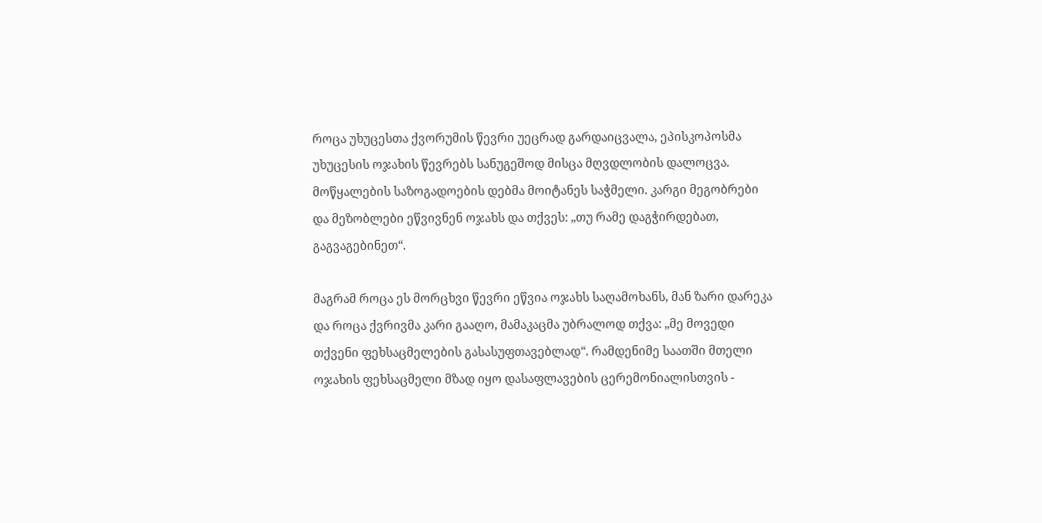როცა უხუცესთა ქვორუმის წევრი უეცრად გარდაიცვალა, ეპისკოპოსმა უხუცესის ოჯახის წევრებს სანუგეშოდ მისცა მღვდლობის დალოცვა. მოწყალების საზოგადოების დებმა მოიტანეს საჭმელი. კარგი მეგობრები და მეზობლები ეწვივნენ ოჯახს და თქვეს: „თუ რამე დაგჭირდებათ, გაგვაგებინეთ“.

მაგრამ როცა ეს მორცხვი წევრი ეწვია ოჯახს საღამოხანს, მან ზარი დარეკა და როცა ქვრივმა კარი გააღო, მამაკაცმა უბრალოდ თქვა: „მე მოვედი თქვენი ფეხსაცმელების გასასუფთავებლად“. რამდენიმე საათში მთელი ოჯახის ფეხსაცმელი მზად იყო დასაფლავების ცერემონიალისთვის -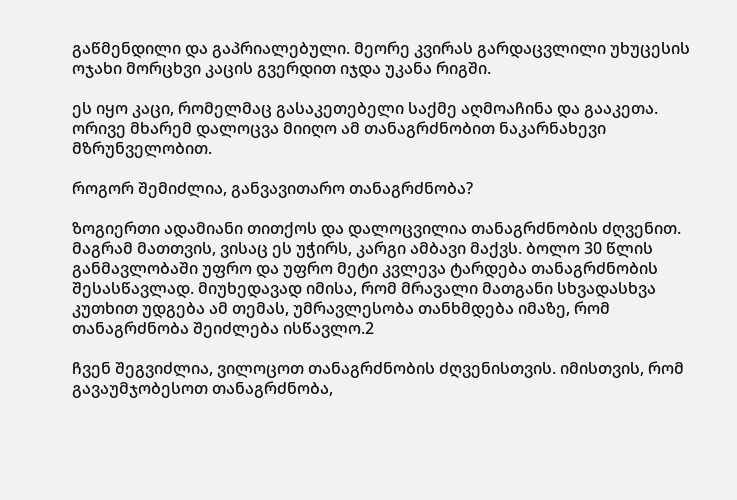გაწმენდილი და გაპრიალებული. მეორე კვირას გარდაცვლილი უხუცესის ოჯახი მორცხვი კაცის გვერდით იჯდა უკანა რიგში.

ეს იყო კაცი, რომელმაც გასაკეთებელი საქმე აღმოაჩინა და გააკეთა. ორივე მხარემ დალოცვა მიიღო ამ თანაგრძნობით ნაკარნახევი მზრუნველობით.

როგორ შემიძლია, განვავითარო თანაგრძნობა?

ზოგიერთი ადამიანი თითქოს და დალოცვილია თანაგრძნობის ძღვენით. მაგრამ მათთვის, ვისაც ეს უჭირს, კარგი ამბავი მაქვს. ბოლო 30 წლის განმავლობაში უფრო და უფრო მეტი კვლევა ტარდება თანაგრძნობის შესასწავლად. მიუხედავად იმისა, რომ მრავალი მათგანი სხვადასხვა კუთხით უდგება ამ თემას, უმრავლესობა თანხმდება იმაზე, რომ თანაგრძნობა შეიძლება ისწავლო.2

ჩვენ შეგვიძლია, ვილოცოთ თანაგრძნობის ძღვენისთვის. იმისთვის, რომ გავაუმჯობესოთ თანაგრძნობა,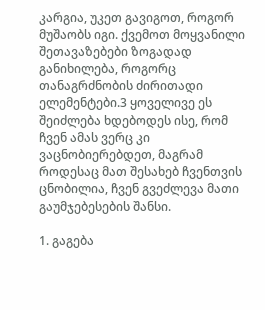კარგია, უკეთ გავიგოთ, როგორ მუშაობს იგი. ქვემოთ მოყვანილი შეთავაზებები ზოგადად განიხილება, როგორც თანაგრძნობის ძირითადი ელემენტები.3 ყოველივე ეს შეიძლება ხდებოდეს ისე, რომ ჩვენ ამას ვერც კი ვაცნობიერებდეთ, მაგრამ როდესაც მათ შესახებ ჩვენთვის ცნობილია, ჩვენ გვეძლევა მათი გაუმჯებესების შანსი.

1. გაგება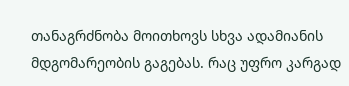თანაგრძნობა მოითხოვს სხვა ადამიანის მდგომარეობის გაგებას. რაც უფრო კარგად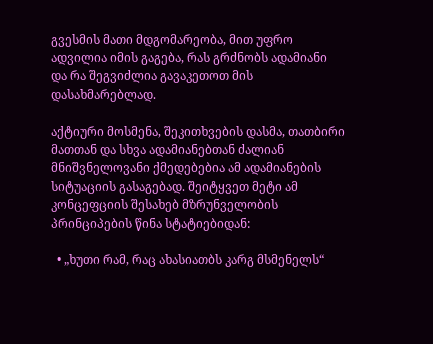გვესმის მათი მდგომარეობა, მით უფრო ადვილია იმის გაგება, რას გრძნობს ადამიანი და რა შეგვიძლია გავაკეთოთ მის დასახმარებლად.

აქტიური მოსმენა, შეკითხვების დასმა, თათბირი მათთან და სხვა ადამიანებთან ძალიან მნიშვნელოვანი ქმედებებია ამ ადამიანების სიტუაციის გასაგებად. შეიტყვეთ მეტი ამ კონცეფციის შესახებ მზრუნველობის პრინციპების წინა სტატიებიდან:

  • „ხუთი რამ, რაც ახასიათბს კარგ მსმენელს“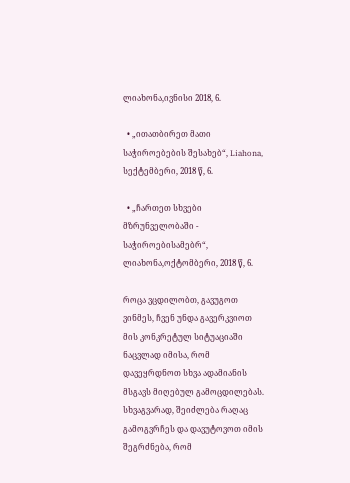ლიახონა,ივნისი 2018, 6.

  • „ითათბირეთ მათი საჭიროებების შესახებ“, Liahona, სექტემბერი, 2018 წ, 6.

  • „ჩართეთ სხვები მზრუნველობაში - საჭიროებისამებრ“, ლიახონა,ოქტომბერი, 2018 წ, 6.

როცა ვცდილობთ, გავუგოთ ვინმეს, ჩვენ უნდა გავერკვიოთ მის კონკრეტულ სიტუაციაში ნაცვლად იმისა, რომ დავეყრდნოთ სხვა ადამიანის მსგავს მიღებულ გამოცდილებას. სხვაგვარად, შეიძლება რაღაც გამოგვრჩეს და დავუტოვოთ იმის შეგრძნება, რომ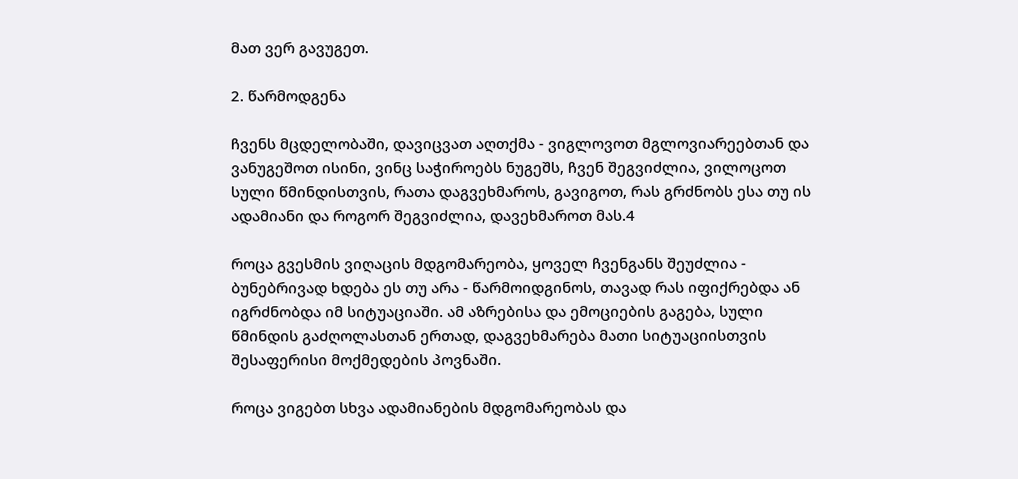მათ ვერ გავუგეთ.

2. წარმოდგენა

ჩვენს მცდელობაში, დავიცვათ აღთქმა - ვიგლოვოთ მგლოვიარეებთან და ვანუგეშოთ ისინი, ვინც საჭიროებს ნუგეშს, ჩვენ შეგვიძლია, ვილოცოთ სული წმინდისთვის, რათა დაგვეხმაროს, გავიგოთ, რას გრძნობს ესა თუ ის ადამიანი და როგორ შეგვიძლია, დავეხმაროთ მას.4

როცა გვესმის ვიღაცის მდგომარეობა, ყოველ ჩვენგანს შეუძლია - ბუნებრივად ხდება ეს თუ არა - წარმოიდგინოს, თავად რას იფიქრებდა ან იგრძნობდა იმ სიტუაციაში. ამ აზრებისა და ემოციების გაგება, სული წმინდის გაძღოლასთან ერთად, დაგვეხმარება მათი სიტუაციისთვის შესაფერისი მოქმედების პოვნაში.

როცა ვიგებთ სხვა ადამიანების მდგომარეობას და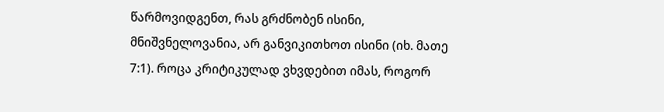წარმოვიდგენთ, რას გრძნობენ ისინი, მნიშვნელოვანია, არ განვიკითხოთ ისინი (იხ. მათე 7:1). როცა კრიტიკულად ვხვდებით იმას, როგორ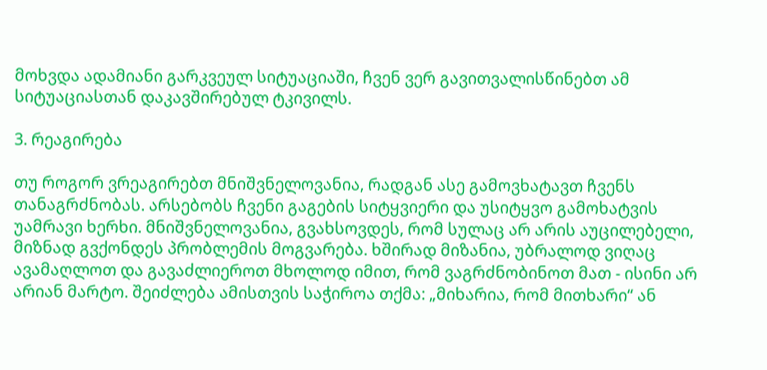მოხვდა ადამიანი გარკვეულ სიტუაციაში, ჩვენ ვერ გავითვალისწინებთ ამ სიტუაციასთან დაკავშირებულ ტკივილს.

3. რეაგირება

თუ როგორ ვრეაგირებთ მნიშვნელოვანია, რადგან ასე გამოვხატავთ ჩვენს თანაგრძნობას. არსებობს ჩვენი გაგების სიტყვიერი და უსიტყვო გამოხატვის უამრავი ხერხი. მნიშვნელოვანია, გვახსოვდეს, რომ სულაც არ არის აუცილებელი, მიზნად გვქონდეს პრობლემის მოგვარება. ხშირად მიზანია, უბრალოდ ვიღაც ავამაღლოთ და გავაძლიეროთ მხოლოდ იმით, რომ ვაგრძნობინოთ მათ - ისინი არ არიან მარტო. შეიძლება ამისთვის საჭიროა თქმა: „მიხარია, რომ მითხარი“ ან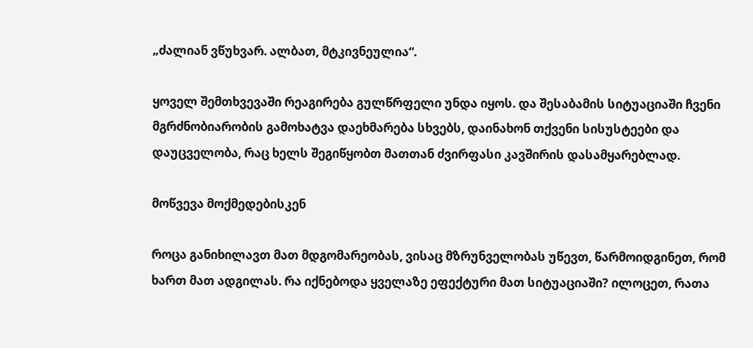„ძალიან ვწუხვარ. ალბათ, მტკივნეულია“.

ყოველ შემთხვევაში რეაგირება გულწრფელი უნდა იყოს. და შესაბამის სიტუაციაში ჩვენი მგრძნობიარობის გამოხატვა დაეხმარება სხვებს, დაინახონ თქვენი სისუსტეები და დაუცველობა, რაც ხელს შეგიწყობთ მათთან ძვირფასი კავშირის დასამყარებლად.

მოწვევა მოქმედებისკენ

როცა განიხილავთ მათ მდგომარეობას, ვისაც მზრუნველობას უწევთ, წარმოიდგინეთ, რომ ხართ მათ ადგილას. რა იქნებოდა ყველაზე ეფექტური მათ სიტუაციაში? ილოცეთ, რათა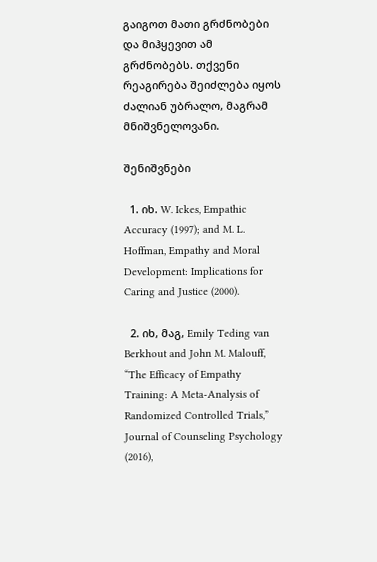გაიგოთ მათი გრძნობები და მიჰყევით ამ გრძნობებს. თქვენი რეაგირება შეიძლება იყოს ძალიან უბრალო, მაგრამ მნიშვნელოვანი.

შენიშვნები

  1. იხ. W. Ickes, Empathic Accuracy (1997); and M. L. Hoffman, Empathy and Moral Development: Implications for Caring and Justice (2000).

  2. იხ, მაგ, Emily Teding van Berkhout and John M. Malouff, “The Efficacy of Empathy Training: A Meta-Analysis of Randomized Controlled Trials,” Journal of Counseling Psychology (2016),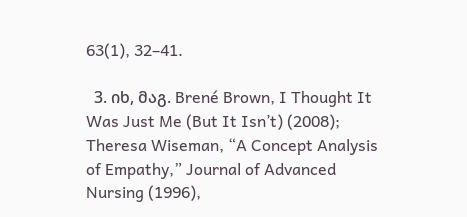63(1), 32–41.

  3. იხ, მაგ. Brené Brown, I Thought It Was Just Me (But It Isn’t) (2008); Theresa Wiseman, “A Concept Analysis of Empathy,” Journal of Advanced Nursing (1996),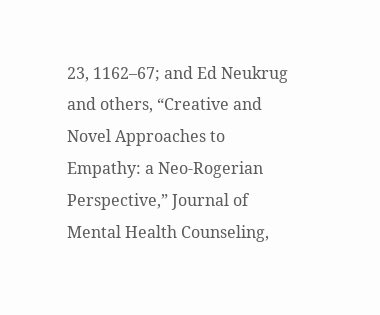23, 1162–67; and Ed Neukrug and others, “Creative and Novel Approaches to Empathy: a Neo-Rogerian Perspective,” Journal of Mental Health Counseling,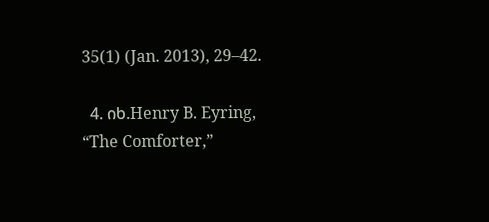35(1) (Jan. 2013), 29–42.

  4. იხ.Henry B. Eyring, “The Comforter,”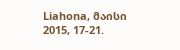Liahona, მაისი 2015, 17-21.